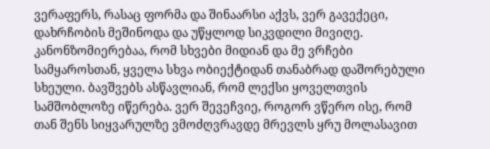ვერაფერს, რასაც ფორმა და შინაარსი აქვს, ვერ გავექეცი, დახრჩობის მეშინოდა და უწყლოდ სიკვდილი მივიღე. კანონზომიერებაა, რომ სხვები მიდიან და მე ვრჩები სამყაროსთან, ყველა სხვა ობიექტიდან თანაბრად დაშორებული სხეული. ბავშვებს ასწავლიან, რომ ლექსი ყოველთვის სამშობლოზე იწერება. ვერ შევეჩვიე, როგორ ვწერო ისე, რომ თან შენს სიყვარულზე ვმოძღვრავდე მრევლს ყრუ მოლასავით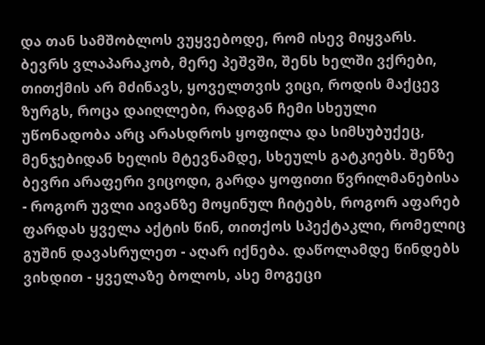და თან სამშობლოს ვუყვებოდე, რომ ისევ მიყვარს. ბევრს ვლაპარაკობ, მერე პეშვში, შენს ხელში ვქრები, თითქმის არ მძინავს, ყოველთვის ვიცი, როდის მაქცევ ზურგს, როცა დაიღლები, რადგან ჩემი სხეული უწონადობა არც არასდროს ყოფილა და სიმსუბუქეც, მენჯებიდან ხელის მტევნამდე, სხეულს გატკიებს. შენზე ბევრი არაფერი ვიცოდი, გარდა ყოფითი წვრილმანებისა - როგორ უვლი აივანზე მოყინულ ჩიტებს, როგორ აფარებ ფარდას ყველა აქტის წინ, თითქოს სპექტაკლი, რომელიც გუშინ დავასრულეთ - აღარ იქნება. დაწოლამდე წინდებს ვიხდით - ყველაზე ბოლოს, ასე მოგეცი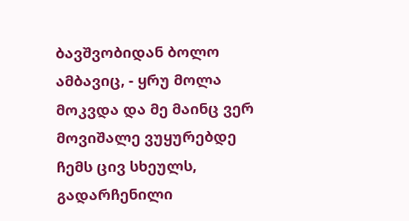ბავშვობიდან ბოლო ამბავიც, - ყრუ მოლა მოკვდა და მე მაინც ვერ მოვიშალე ვუყურებდე ჩემს ცივ სხეულს, გადარჩენილი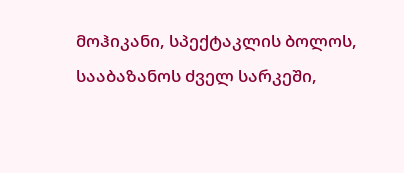მოჰიკანი, სპექტაკლის ბოლოს, სააბაზანოს ძველ სარკეში,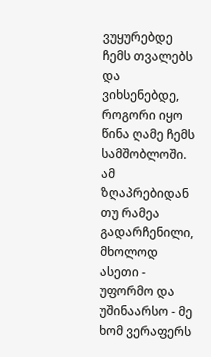ვუყურებდე ჩემს თვალებს და ვიხსენებდე, როგორი იყო წინა ღამე ჩემს სამშობლოში. ამ ზღაპრებიდან თუ რამეა გადარჩენილი, მხოლოდ ასეთი - უფორმო და უშინაარსო - მე ხომ ვერაფერს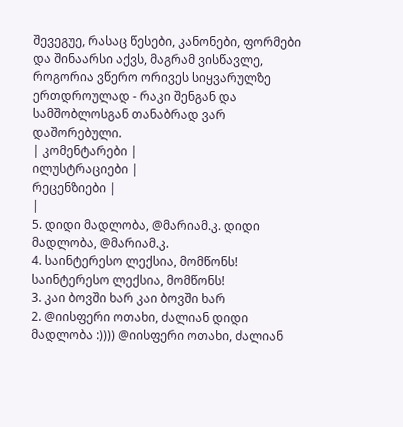შევეგუე, რასაც წესები, კანონები, ფორმები და შინაარსი აქვს, მაგრამ ვისწავლე, როგორია ვწერო ორივეს სიყვარულზე ერთდროულად - რაკი შენგან და სამშობლოსგან თანაბრად ვარ დაშორებული.
| კომენტარები |
ილუსტრაციები |
რეცენზიები |
|
5. დიდი მადლობა, @მარიამ.კ. დიდი მადლობა, @მარიამ.კ.
4. საინტერესო ლექსია, მომწონს! საინტერესო ლექსია, მომწონს!
3. კაი ბოვში ხარ კაი ბოვში ხარ
2. @იისფერი ოთახი, ძალიან დიდი მადლობა :)))) @იისფერი ოთახი, ძალიან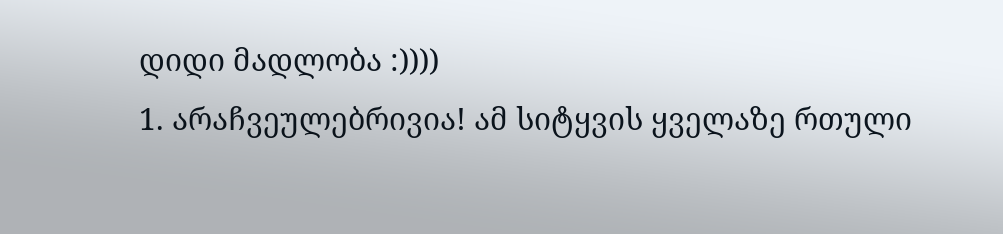დიდი მადლობა :))))
1. არაჩვეულებრივია! ამ სიტყვის ყველაზე რთული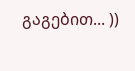გაგებით... ))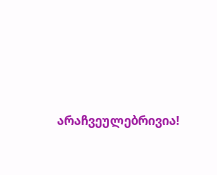არაჩვეულებრივია!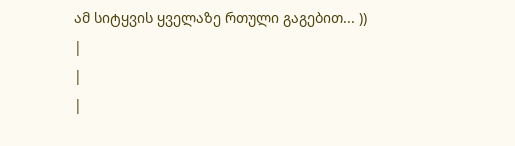ამ სიტყვის ყველაზე რთული გაგებით... ))
|
|
|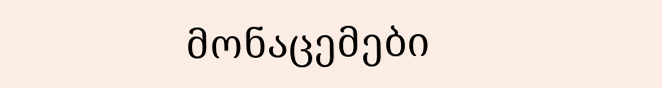მონაცემები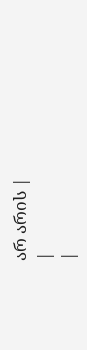არ არის |
|
|